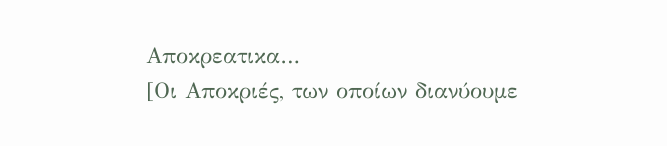Αποκρεατικα…
[Οι Αποκριές, των οποίων διανύουμε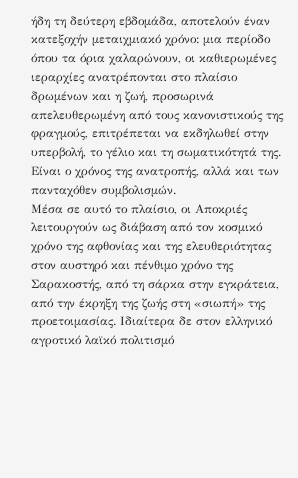ήδη τη δεύτερη εβδομάδα, αποτελούν έναν κατεξοχήν μεταιχμιακό χρόνο: μια περίοδο όπου τα όρια χαλαρώνουν, οι καθιερωμένες ιεραρχίες ανατρέπονται στο πλαίσιο δρωμένων και η ζωή, προσωρινά απελευθερωμένη από τους κανονιστικούς της φραγμούς, επιτρέπεται να εκδηλωθεί στην υπερβολή, το γέλιο και τη σωματικότητά της. Είναι ο χρόνος της ανατροπής, αλλά και των πανταχόθεν συμβολισμών.
Μέσα σε αυτό το πλαίσιο, οι Αποκριές λειτουργούν ως διάβαση από τον κοσμικό χρόνο της αφθονίας και της ελευθεριότητας στον αυστηρό και πένθιμο χρόνο της Σαρακοστής, από τη σάρκα στην εγκράτεια, από την έκρηξη της ζωής στη «σιωπή» της προετοιμασίας. Ιδιαίτερα δε στον ελληνικό αγροτικό λαϊκό πολιτισμό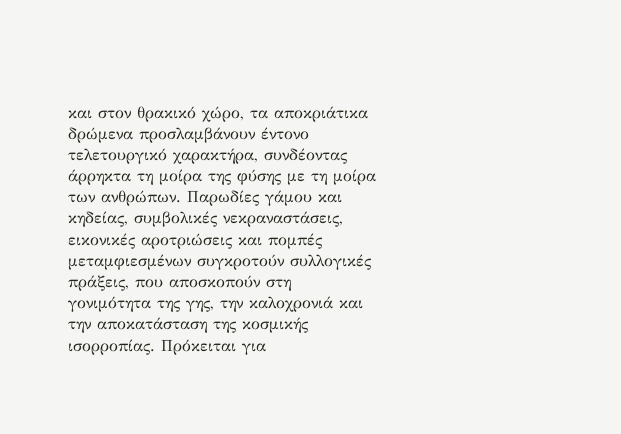και στον θρακικό χώρο, τα αποκριάτικα δρώμενα προσλαμβάνουν έντονο τελετουργικό χαρακτήρα, συνδέοντας άρρηκτα τη μοίρα της φύσης με τη μοίρα των ανθρώπων. Παρωδίες γάμου και κηδείας, συμβολικές νεκραναστάσεις, εικονικές αροτριώσεις και πομπές μεταμφιεσμένων συγκροτούν συλλογικές πράξεις, που αποσκοπούν στη γονιμότητα της γης, την καλοχρονιά και την αποκατάσταση της κοσμικής ισορροπίας. Πρόκειται για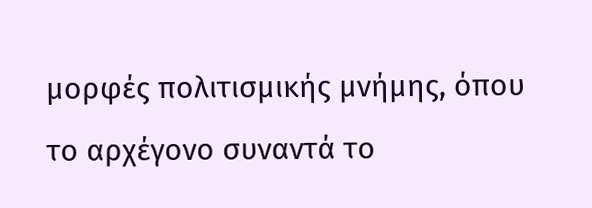μορφές πολιτισμικής μνήμης, όπου το αρχέγονο συναντά το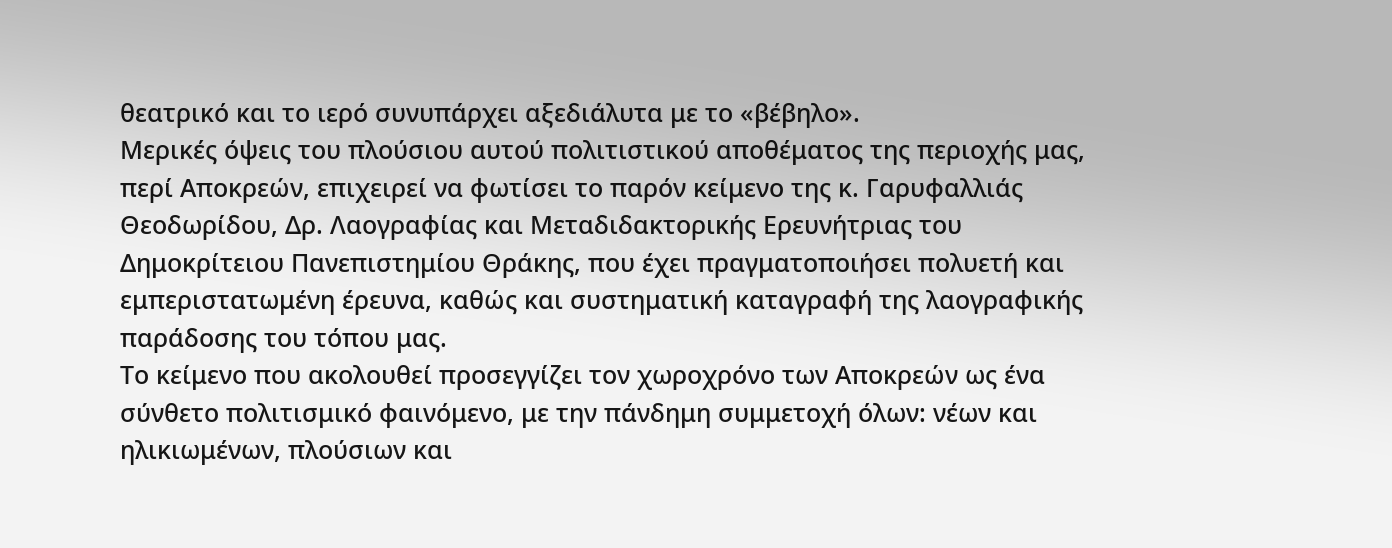θεατρικό και το ιερό συνυπάρχει αξεδιάλυτα με το «βέβηλο».
Μερικές όψεις του πλούσιου αυτού πολιτιστικού αποθέματος της περιοχής μας, περί Αποκρεών, επιχειρεί να φωτίσει το παρόν κείμενο της κ. Γαρυφαλλιάς Θεοδωρίδου, Δρ. Λαογραφίας και Μεταδιδακτορικής Ερευνήτριας του Δημοκρίτειου Πανεπιστημίου Θράκης, που έχει πραγματοποιήσει πολυετή και εμπεριστατωμένη έρευνα, καθώς και συστηματική καταγραφή της λαογραφικής παράδοσης του τόπου μας.
Το κείμενο που ακολουθεί προσεγγίζει τον χωροχρόνο των Αποκρεών ως ένα σύνθετο πολιτισμικό φαινόμενο, με την πάνδημη συμμετοχή όλων: νέων και ηλικιωμένων, πλούσιων και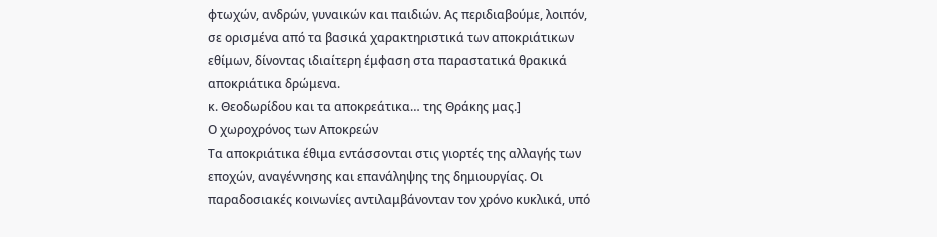φτωχών, ανδρών, γυναικών και παιδιών. Ας περιδιαβούμε, λοιπόν, σε ορισμένα από τα βασικά χαρακτηριστικά των αποκριάτικων εθίμων, δίνοντας ιδιαίτερη έμφαση στα παραστατικά θρακικά αποκριάτικα δρώμενα.
κ. Θεοδωρίδου και τα αποκρεάτικα… της Θράκης μας.]
Ο χωροχρόνος των Αποκρεών
Τα αποκριάτικα έθιμα εντάσσονται στις γιορτές της αλλαγής των εποχών, αναγέννησης και επανάληψης της δημιουργίας. Οι παραδοσιακές κοινωνίες αντιλαμβάνονταν τον χρόνο κυκλικά, υπό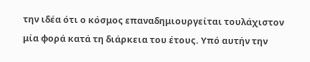την ιδέα ότι ο κόσμος επαναδημιουργείται τουλάχιστον μία φορά κατά τη διάρκεια του έτους. Υπό αυτήν την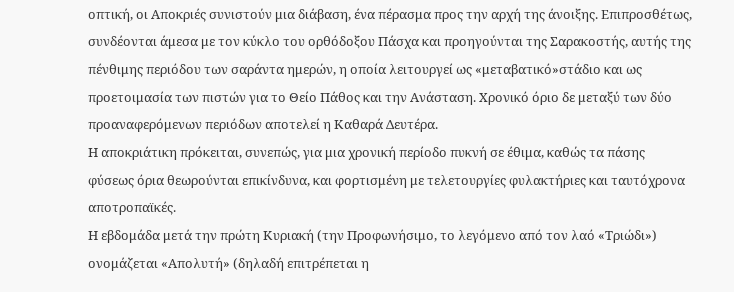οπτική, οι Αποκριές συνιστούν μια διάβαση, ένα πέρασμα προς την αρχή της άνοιξης. Επιπροσθέτως, συνδέονται άμεσα με τον κύκλο του ορθόδοξου Πάσχα και προηγούνται της Σαρακοστής, αυτής της πένθιμης περιόδου των σαράντα ημερών, η οποία λειτουργεί ως «μεταβατικό»στάδιο και ως προετοιμασία των πιστών για το Θείο Πάθος και την Ανάσταση. Χρονικό όριο δε μεταξύ των δύο προαναφερόμενων περιόδων αποτελεί η Καθαρά Δευτέρα.
Η αποκριάτικη πρόκειται, συνεπώς, για μια χρονική περίοδο πυκνή σε έθιμα, καθώς τα πάσης φύσεως όρια θεωρούνται επικίνδυνα, και φορτισμένη με τελετουργίες φυλακτήριες και ταυτόχρονα αποτροπαϊκές.
Η εβδομάδα μετά την πρώτη Κυριακή (την Προφωνήσιμο, το λεγόμενο από τον λαό «Τριώδι») ονομάζεται «Απολυτή» (δηλαδή επιτρέπεται η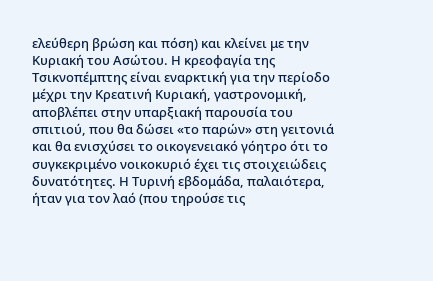ελεύθερη βρώση και πόση) και κλείνει με την Κυριακή του Ασώτου. Η κρεοφαγία της Τσικνοπέμπτης είναι εναρκτική για την περίοδο μέχρι την Κρεατινή Κυριακή, γαστρονομική, αποβλέπει στην υπαρξιακή παρουσία του σπιτιού, που θα δώσει «το παρών» στη γειτονιά και θα ενισχύσει το οικογενειακό γόητρο ότι το συγκεκριμένο νοικοκυριό έχει τις στοιχειώδεις δυνατότητες. Η Τυρινή εβδομάδα, παλαιότερα, ήταν για τον λαό (που τηρούσε τις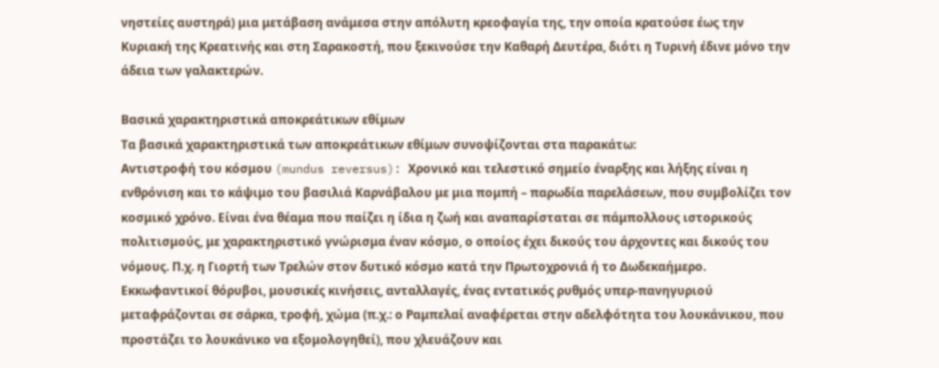νηστείες αυστηρά) μια μετάβαση ανάμεσα στην απόλυτη κρεοφαγία της, την οποία κρατούσε έως την Κυριακή της Κρεατινής και στη Σαρακοστή, που ξεκινούσε την Καθαρή Δευτέρα, διότι η Τυρινή έδινε μόνο την άδεια των γαλακτερών.

Βασικά χαρακτηριστικά αποκρεάτικων εθίμων
Τα βασικά χαρακτηριστικά των αποκρεάτικων εθίμων συνοψίζονται στα παρακάτω:
Αντιστροφή του κόσμου (mundus reversus): Χρονικό και τελεστικό σημείο έναρξης και λήξης είναι η ενθρόνιση και το κάψιμο του βασιλιά Καρνάβαλου με μια πομπή – παρωδία παρελάσεων, που συμβολίζει τον κοσμικό χρόνο. Είναι ένα θέαμα που παίζει η ίδια η ζωή και αναπαρίσταται σε πάμπολλους ιστορικούς πολιτισμούς, με χαρακτηριστικό γνώρισμα έναν κόσμο, ο οποίος έχει δικούς του άρχοντες και δικούς του νόμους. Π.χ. η Γιορτή των Τρελών στον δυτικό κόσμο κατά την Πρωτοχρονιά ή το Δωδεκαήμερο. Εκκωφαντικοί θόρυβοι, μουσικές κινήσεις, ανταλλαγές, ένας εντατικός ρυθμός υπερ-πανηγυριού μεταφράζονται σε σάρκα, τροφή, χώμα (π.χ.: ο Ραμπελαί αναφέρεται στην αδελφότητα του λουκάνικου, που προστάζει το λουκάνικο να εξομολογηθεί), που χλευάζουν και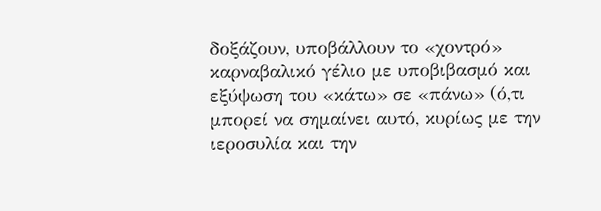δοξάζουν, υποβάλλουν το «χοντρό» καρναβαλικό γέλιο με υποβιβασμό και εξύψωση του «κάτω» σε «πάνω» (ό,τι μπορεί να σημαίνει αυτό, κυρίως με την ιεροσυλία και την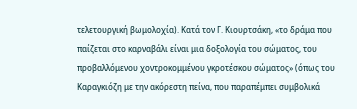τελετουργική βωμολοχία). Κατά τον Γ. Κιουρτσάκη, «το δράμα που παίζεται στο καρναβάλι είναι μια δοξολογία του σώματος, του προβαλλόμενου χοντροκομμένου γκροτέσκου σώματος» (όπως του Καραγκιόζη με την ακόρεστη πείνα, που παραπέμπει συμβολικά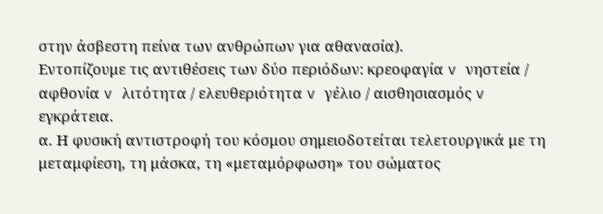στην άσβεστη πείνα των ανθρώπων για αθανασία).
Εντοπίζουμε τις αντιθέσεις των δύο περιόδων: κρεοφαγία v νηστεία / αφθονία v λιτότητα / ελευθεριότητα v γέλιο / αισθησιασμός v εγκράτεια.
α. Η φυσική αντιστροφή του κόσμου σημειοδοτείται τελετουργικά με τη μεταμφίεση, τη μάσκα, τη «μεταμόρφωση» του σώματος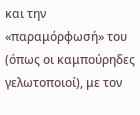και την «παραμόρφωσή» του (όπως οι καμπούρηδες γελωτοποιοί), με τον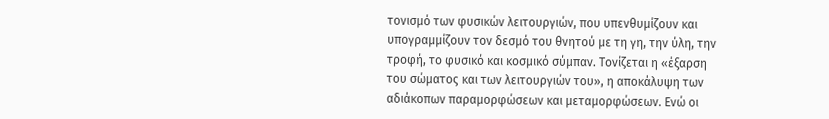τονισμό των φυσικών λειτουργιών, που υπενθυμίζουν και υπογραμμίζουν τον δεσμό του θνητού με τη γη, την ύλη, την τροφή, το φυσικό και κοσμικό σύμπαν. Τονίζεται η «έξαρση του σώματος και των λειτουργιών του», η αποκάλυψη των αδιάκοπων παραμορφώσεων και μεταμορφώσεων. Ενώ οι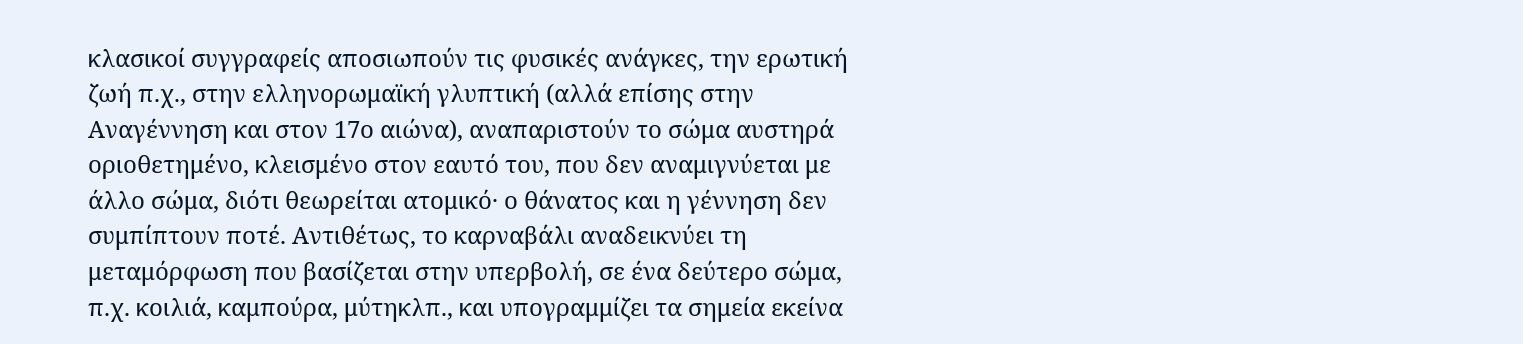κλασικοί συγγραφείς αποσιωπούν τις φυσικές ανάγκες, την ερωτική ζωή π.χ., στην ελληνορωμαϊκή γλυπτική (αλλά επίσης στην Αναγέννηση και στον 17ο αιώνα), αναπαριστούν το σώμα αυστηρά οριοθετημένο, κλεισμένο στον εαυτό του, που δεν αναμιγνύεται με άλλο σώμα, διότι θεωρείται ατομικό· ο θάνατος και η γέννηση δεν συμπίπτουν ποτέ. Αντιθέτως, το καρναβάλι αναδεικνύει τη μεταμόρφωση που βασίζεται στην υπερβολή, σε ένα δεύτερο σώμα, π.χ. κοιλιά, καμπούρα, μύτηκλπ., και υπογραμμίζει τα σημεία εκείνα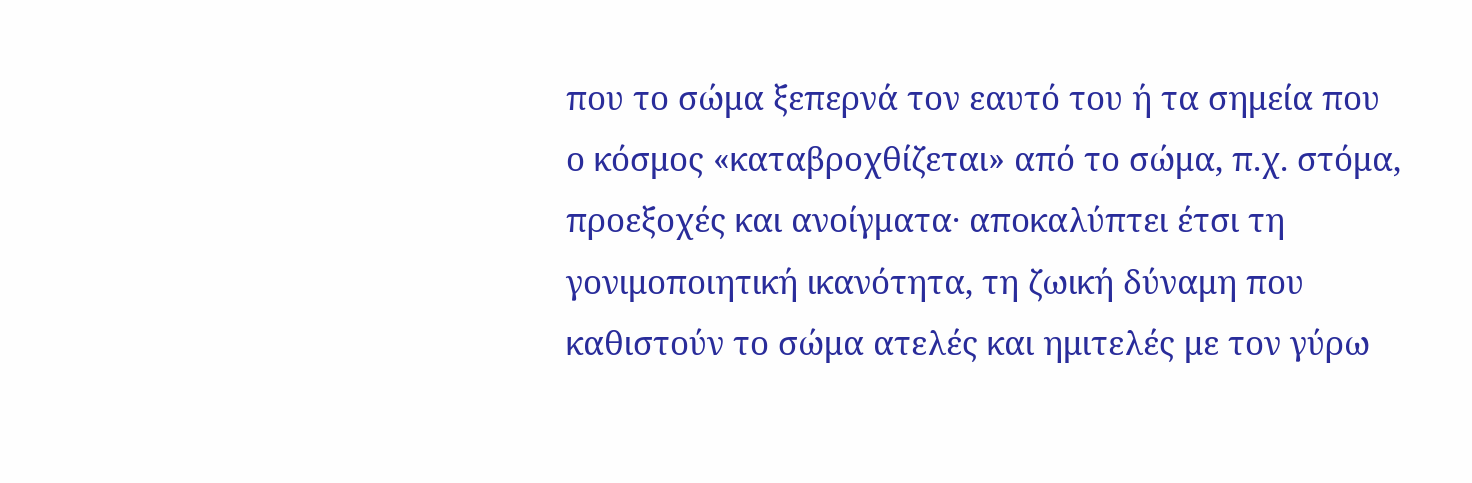που το σώμα ξεπερνά τον εαυτό του ή τα σημεία που ο κόσμος «καταβροχθίζεται» από το σώμα, π.χ. στόμα, προεξοχές και ανοίγματα· αποκαλύπτει έτσι τη γονιμοποιητική ικανότητα, τη ζωική δύναμη που καθιστούν το σώμα ατελές και ημιτελές με τον γύρω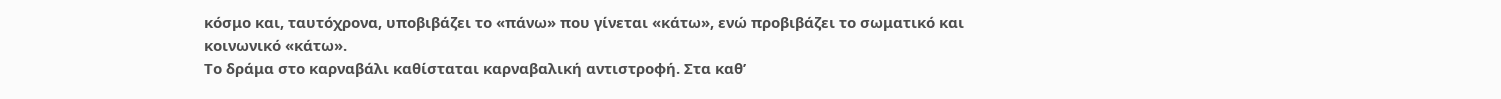κόσμο και, ταυτόχρονα, υποβιβάζει το «πάνω» που γίνεται «κάτω», ενώ προβιβάζει το σωματικό και κοινωνικό «κάτω».
Το δράμα στο καρναβάλι καθίσταται καρναβαλική αντιστροφή. Στα καθ’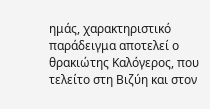ημάς, χαρακτηριστικό παράδειγμα αποτελεί ο θρακιώτης Καλόγερος, που τελείτο στη Βιζύη και στον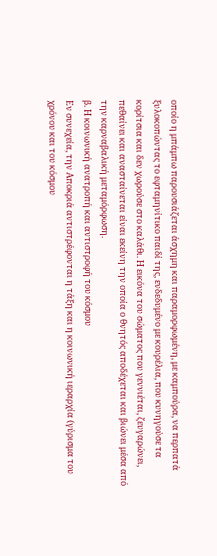οποίο η μπάμπω παρουσιάζεται άσχημη και παραμορφωμένη, με καμπούρα, να περπατά ξυλοκοπώντας το εφταμηνίτικο παιδί της, ενδεδυμένο με κουρέλια, που κυνηγούσε τα κορίτσια και δεν χωρούσε στο καλάθι. Η εικόνα του σώματος που γεννιέται, ζευγαρώνει, πεθαίνει και ανασταίνεται είναι εκείνη την οποία ο θνητός αποδέχεται και βιώνει μέσα από την καρναβαλική μεταμόρφωση.
β. Η κοινωνική ανατροπή και αντιστροφή του κόσμου
Εν συνεχεία, την Αποκριά αντιστρέφονται η τάξη και η κοινωνική ιεραρχία (γύρισμα του χρόνου και του κόσμου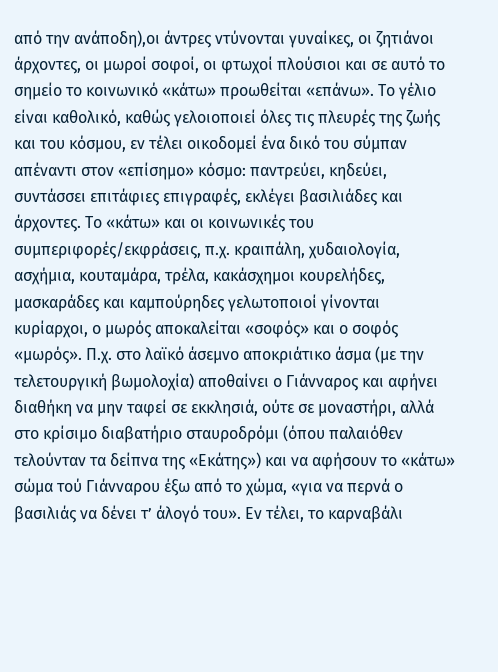από την ανάποδη),οι άντρες ντύνονται γυναίκες, οι ζητιάνοι άρχοντες, οι μωροί σοφοί, οι φτωχοί πλούσιοι και σε αυτό το σημείο το κοινωνικό «κάτω» προωθείται «επάνω». Το γέλιο είναι καθολικό, καθώς γελοιοποιεί όλες τις πλευρές της ζωής και του κόσμου, εν τέλει οικοδομεί ένα δικό του σύμπαν απέναντι στον «επίσημο» κόσμο: παντρεύει, κηδεύει, συντάσσει επιτάφιες επιγραφές, εκλέγει βασιλιάδες και άρχοντες. Το «κάτω» και οι κοινωνικές του συμπεριφορές/εκφράσεις, π.χ. κραιπάλη, χυδαιολογία, ασχήμια, κουταμάρα, τρέλα, κακάσχημοι κουρελήδες, μασκαράδες και καμπούρηδες γελωτοποιοί γίνονται κυρίαρχοι, ο μωρός αποκαλείται «σοφός» και ο σοφός «μωρός». Π.χ. στο λαϊκό άσεμνο αποκριάτικο άσμα (με την τελετουργική βωμολοχία) αποθαίνει ο Γιάνναρος και αφήνει διαθήκη να μην ταφεί σε εκκλησιά, ούτε σε μοναστήρι, αλλά στο κρίσιμο διαβατήριο σταυροδρόμι (όπου παλαιόθεν τελούνταν τα δείπνα της «Εκάτης») και να αφήσουν το «κάτω» σώμα τού Γιάνναρου έξω από το χώμα, «για να περνά ο βασιλιάς να δένει τ’ άλογό του». Εν τέλει, το καρναβάλι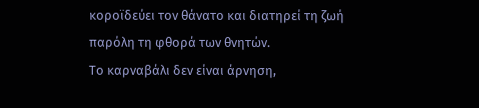κοροϊδεύει τον θάνατο και διατηρεί τη ζωή παρόλη τη φθορά των θνητών.
Το καρναβάλι δεν είναι άρνηση,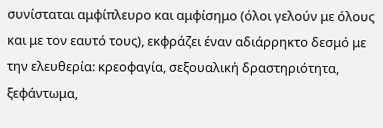συνίσταται αμφίπλευρο και αμφίσημο (όλοι γελούν με όλους και με τον εαυτό τους), εκφράζει έναν αδιάρρηκτο δεσμό με την ελευθερία: κρεοφαγία, σεξουαλική δραστηριότητα, ξεφάντωμα,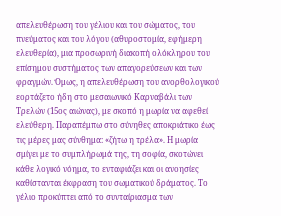απελευθέρωση του γέλιου και του σώματος, του πνεύματος και του λόγου (αθυροστομία, εφήμερη ελευθερία), μια προσωρινή διακοπή ολόκληρου του επίσημου συστήματος των απαγορεύσεων και των φραγμών. Όμως, η απελευθέρωση του ανορθολογικού εορτάζετο ήδη στο μεσαιωνικό Καρναβάλι των Τρελών (15ος αιώνας), με σκοπό η μωρία να αφεθεί ελεύθερη. Παραπέμπω στο σύνηθες αποκριάτικο έως τις μέρες μας σύνθημα: «ζήτω η τρέλα». Η μωρία σμίγει με το συμπλήρωμά της, τη σοφία, σκοτώνει κάθε λογικό νόημα, το ενταφιάζει και οι ανοησίες καθίστανται έκφραση του σωματικού δράματος. Το γέλιο προκύπτει από το συνταίριασμα των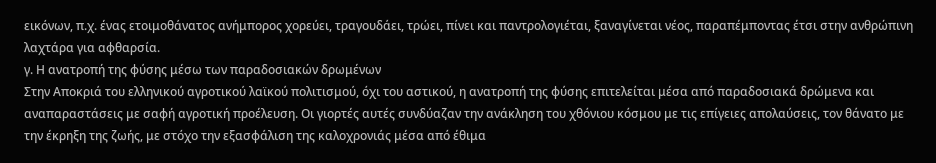εικόνων, π.χ. ένας ετοιμοθάνατος ανήμπορος χορεύει, τραγουδάει, τρώει, πίνει και παντρολογιέται, ξαναγίνεται νέος, παραπέμποντας έτσι στην ανθρώπινη λαχτάρα για αφθαρσία.
γ. Η ανατροπή της φύσης μέσω των παραδοσιακών δρωμένων
Στην Αποκριά του ελληνικού αγροτικού λαϊκού πολιτισμού, όχι του αστικού, η ανατροπή της φύσης επιτελείται μέσα από παραδοσιακά δρώμενα και αναπαραστάσεις με σαφή αγροτική προέλευση. Οι γιορτές αυτές συνδύαζαν την ανάκληση του χθόνιου κόσμου με τις επίγειες απολαύσεις, τον θάνατο με την έκρηξη της ζωής, με στόχο την εξασφάλιση της καλοχρονιάς μέσα από έθιμα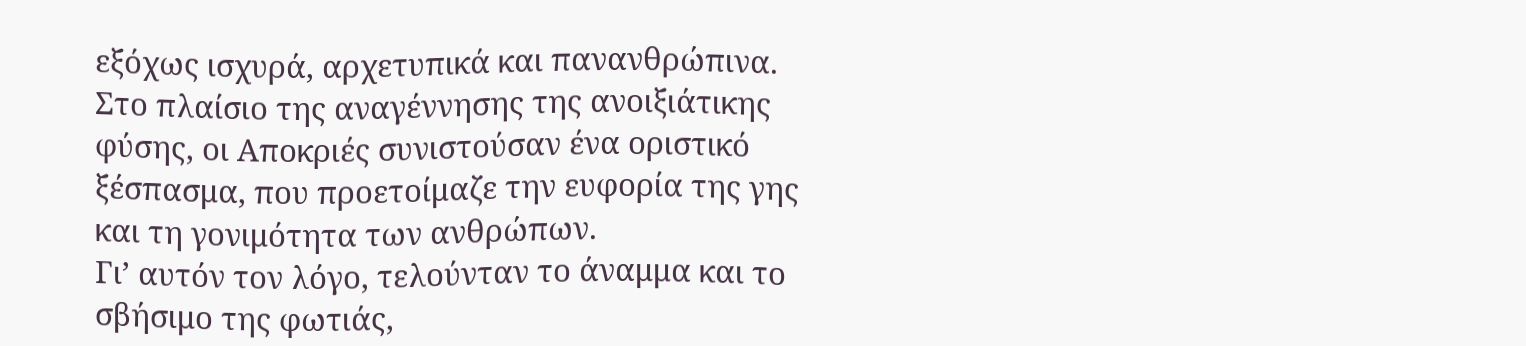εξόχως ισχυρά, αρχετυπικά και πανανθρώπινα. Στο πλαίσιο της αναγέννησης της ανοιξιάτικης φύσης, οι Αποκριές συνιστούσαν ένα οριστικό ξέσπασμα, που προετοίμαζε την ευφορία της γης και τη γονιμότητα των ανθρώπων.
Γι’ αυτόν τον λόγο, τελούνταν το άναμμα και το σβήσιμο της φωτιάς,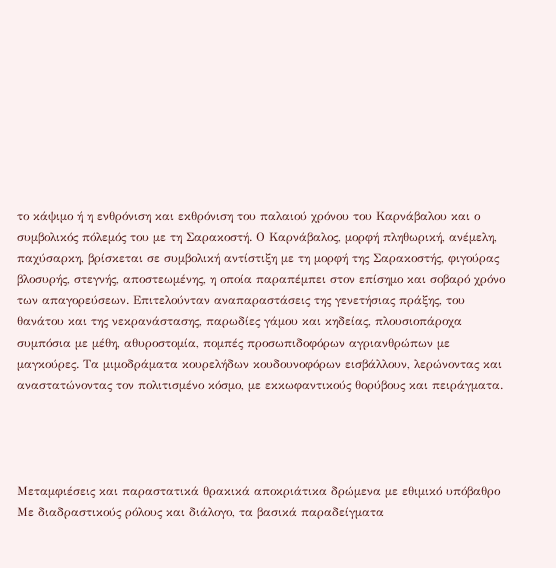το κάψιμο ή η ενθρόνιση και εκθρόνιση του παλαιού χρόνου του Καρνάβαλου και ο συμβολικός πόλεμός του με τη Σαρακοστή. Ο Καρνάβαλος, μορφή πληθωρική, ανέμελη, παχύσαρκη, βρίσκεται σε συμβολική αντίστιξη με τη μορφή της Σαρακοστής, φιγούρας βλοσυρής, στεγνής, αποστεωμένης, η οποία παραπέμπει στον επίσημο και σοβαρό χρόνο των απαγορεύσεων. Επιτελούνταν αναπαραστάσεις της γενετήσιας πράξης, του θανάτου και της νεκρανάστασης, παρωδίες γάμου και κηδείας, πλουσιοπάροχα συμπόσια με μέθη, αθυροστομία, πομπές προσωπιδοφόρων αγριανθρώπων με μαγκούρες. Τα μιμοδράματα κουρελήδων κουδουνοφόρων εισβάλλουν, λερώνοντας και αναστατώνοντας τον πολιτισμένο κόσμο, με εκκωφαντικούς θορύβους και πειράγματα.




Μεταμφιέσεις και παραστατικά θρακικά αποκριάτικα δρώμενα με εθιμικό υπόβαθρο
Με διαδραστικούς ρόλους και διάλογο, τα βασικά παραδείγματα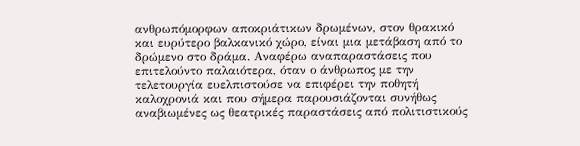ανθρωπόμορφων αποκριάτικων δρωμένων, στον θρακικό και ευρύτερο βαλκανικό χώρο, είναι μια μετάβαση από το δρώμενο στο δράμα. Αναφέρω αναπαραστάσεις που επιτελούντο παλαιότερα, όταν ο άνθρωπος με την τελετουργία ευελπιστούσε να επιφέρει την ποθητή καλοχρονιά και που σήμερα παρουσιάζονται συνήθως αναβιωμένες ως θεατρικές παραστάσεις από πολιτιστικούς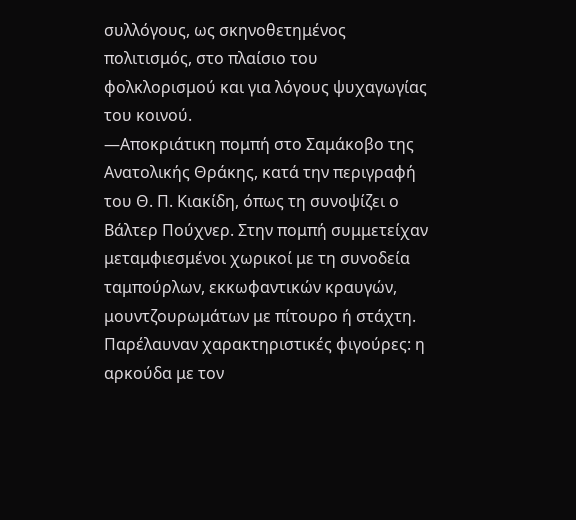συλλόγους, ως σκηνοθετημένος πολιτισμός, στο πλαίσιο του φολκλορισμού και για λόγους ψυχαγωγίας του κοινού.
―Αποκριάτικη πομπή στο Σαμάκοβο της Ανατολικής Θράκης, κατά την περιγραφή του Θ. Π. Κιακίδη, όπως τη συνοψίζει ο Βάλτερ Πούχνερ. Στην πομπή συμμετείχαν μεταμφιεσμένοι χωρικοί με τη συνοδεία ταμπούρλων, εκκωφαντικών κραυγών, μουντζουρωμάτων με πίτουρο ή στάχτη. Παρέλαυναν χαρακτηριστικές φιγούρες: η αρκούδα με τον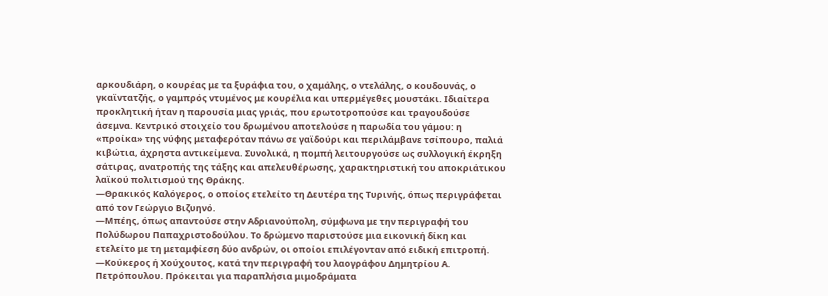αρκουδιάρη, ο κουρέας με τα ξυράφια του, ο χαμάλης, ο ντελάλης, ο κουδουνάς, ο γκαϊντατζής, ο γαμπρός ντυμένος με κουρέλια και υπερμέγεθες μουστάκι. Ιδιαίτερα προκλητική ήταν η παρουσία μιας γριάς, που ερωτοτροπούσε και τραγουδούσε άσεμνα. Κεντρικό στοιχείο του δρωμένου αποτελούσε η παρωδία του γάμου: η «προίκα» της νύφης μεταφερόταν πάνω σε γαϊδούρι και περιλάμβανε τσίπουρο, παλιά κιβώτια, άχρηστα αντικείμενα. Συνολικά, η πομπή λειτουργούσε ως συλλογική έκρηξη σάτιρας, ανατροπής της τάξης και απελευθέρωσης, χαρακτηριστική του αποκριάτικου λαϊκού πολιτισμού της Θράκης.
―Θρακικός Καλόγερος, ο οποίος ετελείτο τη Δευτέρα της Τυρινής, όπως περιγράφεται από τον Γεώργιο Βιζυηνό.
―Μπέης, όπως απαντούσε στην Αδριανούπολη, σύμφωνα με την περιγραφή του Πολύδωρου Παπαχριστοδούλου. Το δρώμενο παριστούσε μια εικονική δίκη και ετελείτο με τη μεταμφίεση δύο ανδρών, οι οποίοι επιλέγονταν από ειδική επιτροπή.
―Κούκερος ή Χούχουτος, κατά την περιγραφή του λαογράφου Δημητρίου Α. Πετρόπουλου. Πρόκειται για παραπλήσια μιμοδράματα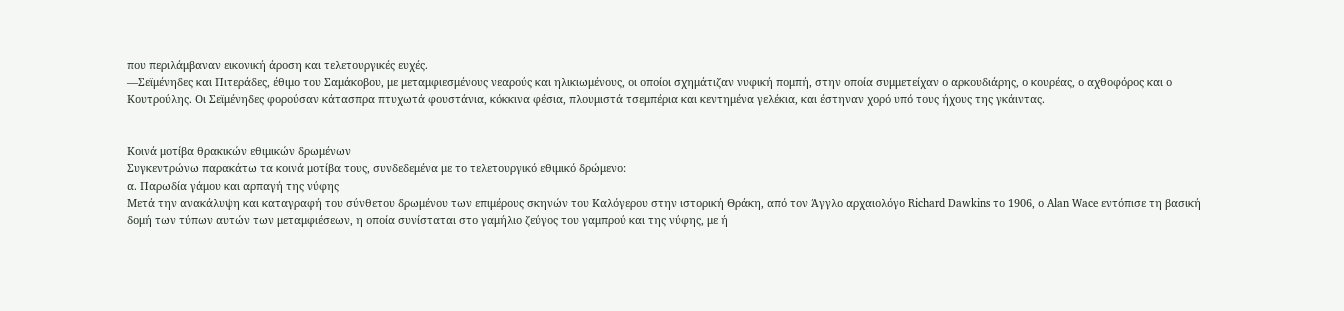που περιλάμβαναν εικονική άροση και τελετουργικές ευχές.
―Σεϊμένηδες και Πιτεράδες, έθιμο του Σαμάκοβου, με μεταμφιεσμένους νεαρούς και ηλικιωμένους, οι οποίοι σχημάτιζαν νυφική πομπή, στην οποία συμμετείχαν ο αρκουδιάρης, ο κουρέας, ο αχθοφόρος και ο Κουτρούλης. Οι Σεϊμένηδες φορούσαν κάτασπρα πτυχωτά φουστάνια, κόκκινα φέσια, πλουμιστά τσεμπέρια και κεντημένα γελέκια, και έστηναν χορό υπό τους ήχους της γκάιντας.


Κοινά μοτίβα θρακικών εθιμικών δρωμένων
Συγκεντρώνω παρακάτω τα κοινά μοτίβα τους, συνδεδεμένα με το τελετουργικό εθιμικό δρώμενο:
α. Παρωδία γάμου και αρπαγή της νύφης
Μετά την ανακάλυψη και καταγραφή του σύνθετου δρωμένου των επιμέρους σκηνών του Καλόγερου στην ιστορική Θράκη, από τον Άγγλο αρχαιολόγο Richard Dawkins το 1906, ο Alan Wace εντόπισε τη βασική δομή των τύπων αυτών των μεταμφιέσεων, η οποία συνίσταται στο γαμήλιο ζεύγος του γαμπρού και της νύφης, με ή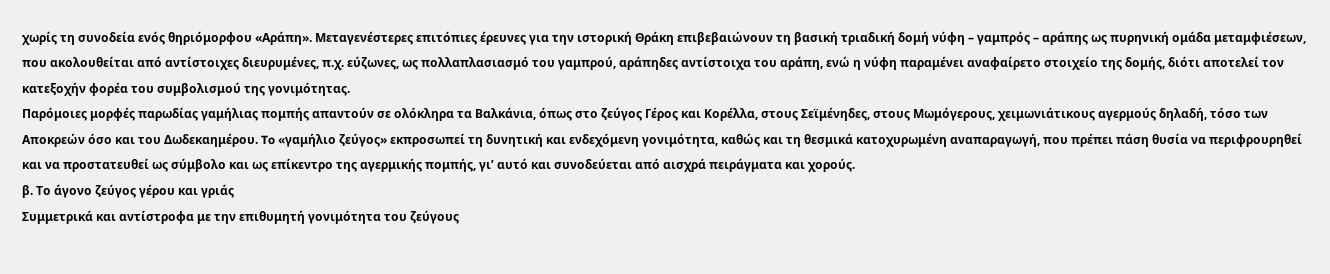χωρίς τη συνοδεία ενός θηριόμορφου «Αράπη». Μεταγενέστερες επιτόπιες έρευνες για την ιστορική Θράκη επιβεβαιώνουν τη βασική τριαδική δομή νύφη – γαμπρός – αράπης ως πυρηνική ομάδα μεταμφιέσεων, που ακολουθείται από αντίστοιχες διευρυμένες, π.χ. εύζωνες, ως πολλαπλασιασμό του γαμπρού, αράπηδες αντίστοιχα του αράπη, ενώ η νύφη παραμένει αναφαίρετο στοιχείο της δομής, διότι αποτελεί τον κατεξοχήν φορέα του συμβολισμού της γονιμότητας.
Παρόμοιες μορφές παρωδίας γαμήλιας πομπής απαντούν σε ολόκληρα τα Βαλκάνια, όπως στο ζεύγος Γέρος και Κορέλλα, στους Σεϊμένηδες, στους Μωμόγερους, χειμωνιάτικους αγερμούς δηλαδή, τόσο των Αποκρεών όσο και του Δωδεκαημέρου. To «γαμήλιο ζεύγος» εκπροσωπεί τη δυνητική και ενδεχόμενη γονιμότητα, καθώς και τη θεσμικά κατοχυρωμένη αναπαραγωγή, που πρέπει πάση θυσία να περιφρουρηθεί και να προστατευθεί ως σύμβολο και ως επίκεντρο της αγερμικής πομπής, γι’ αυτό και συνοδεύεται από αισχρά πειράγματα και χορούς.
β. Το άγονο ζεύγος γέρου και γριάς
Συμμετρικά και αντίστροφα με την επιθυμητή γονιμότητα του ζεύγους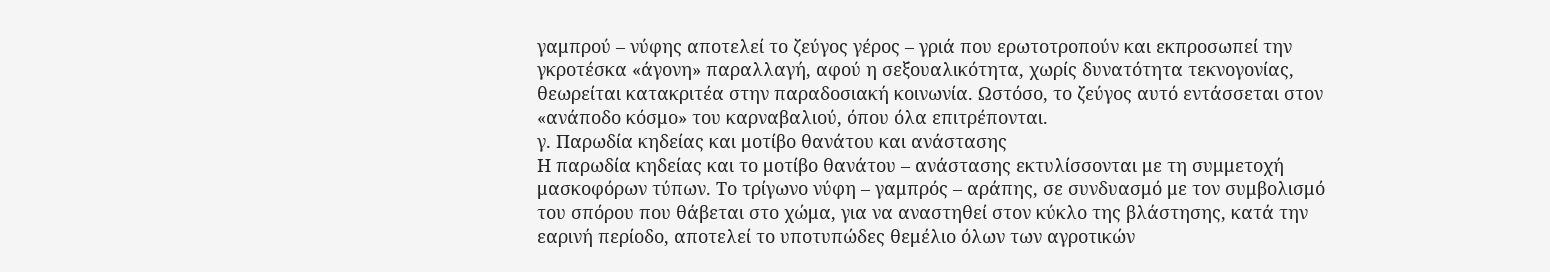γαμπρού – νύφης αποτελεί το ζεύγος γέρος – γριά που ερωτοτροπούν και εκπροσωπεί την γκροτέσκα «άγονη» παραλλαγή, αφού η σεξουαλικότητα, χωρίς δυνατότητα τεκνογονίας, θεωρείται κατακριτέα στην παραδοσιακή κοινωνία. Ωστόσο, το ζεύγος αυτό εντάσσεται στον «ανάποδο κόσμο» του καρναβαλιού, όπου όλα επιτρέπονται.
γ. Παρωδία κηδείας και μοτίβο θανάτου και ανάστασης
Η παρωδία κηδείας και το μοτίβο θανάτου – ανάστασης εκτυλίσσονται με τη συμμετοχή μασκοφόρων τύπων. Το τρίγωνο νύφη – γαμπρός – αράπης, σε συνδυασμό με τον συμβολισμό του σπόρου που θάβεται στο χώμα, για να αναστηθεί στον κύκλο της βλάστησης, κατά την εαρινή περίοδο, αποτελεί το υποτυπώδες θεμέλιο όλων των αγροτικών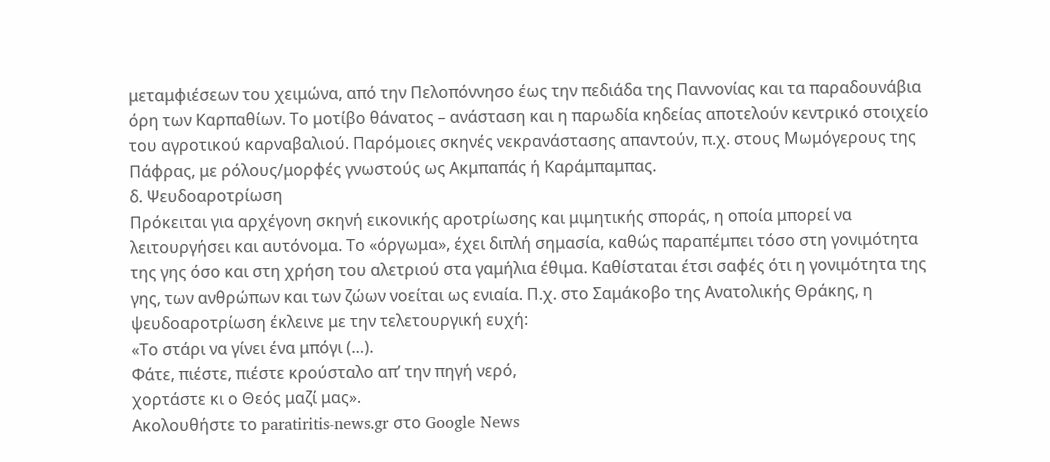μεταμφιέσεων του χειμώνα, από την Πελοπόννησο έως την πεδιάδα της Παννονίας και τα παραδουνάβια όρη των Καρπαθίων. Το μοτίβο θάνατος – ανάσταση και η παρωδία κηδείας αποτελούν κεντρικό στοιχείο του αγροτικού καρναβαλιού. Παρόμοιες σκηνές νεκρανάστασης απαντούν, π.χ. στους Μωμόγερους της Πάφρας, με ρόλους/μορφές γνωστούς ως Ακμπαπάς ή Καράμπαμπας.
δ. Ψευδοαροτρίωση
Πρόκειται για αρχέγονη σκηνή εικονικής αροτρίωσης και μιμητικής σποράς, η οποία μπορεί να λειτουργήσει και αυτόνομα. Το «όργωμα», έχει διπλή σημασία, καθώς παραπέμπει τόσο στη γονιμότητα της γης όσο και στη χρήση του αλετριού στα γαμήλια έθιμα. Καθίσταται έτσι σαφές ότι η γονιμότητα της γης, των ανθρώπων και των ζώων νοείται ως ενιαία. Π.χ. στο Σαμάκοβο της Ανατολικής Θράκης, η ψευδοαροτρίωση έκλεινε με την τελετουργική ευχή:
«Το στάρι να γίνει ένα μπόγι (…).
Φάτε, πιέστε, πιέστε κρούσταλο απ’ την πηγή νερό,
χορτάστε κι ο Θεός μαζί μας».
Ακολουθήστε το paratiritis-news.gr στο Google News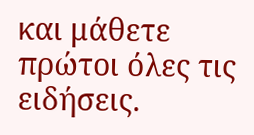και μάθετε πρώτοι όλες τις ειδήσεις.